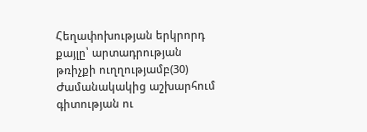Հեղափոխության երկրորդ քայլը՝ արտադրության թռիչքի ուղղությամբ(30)
Ժամանակակից աշխարհում գիտության ու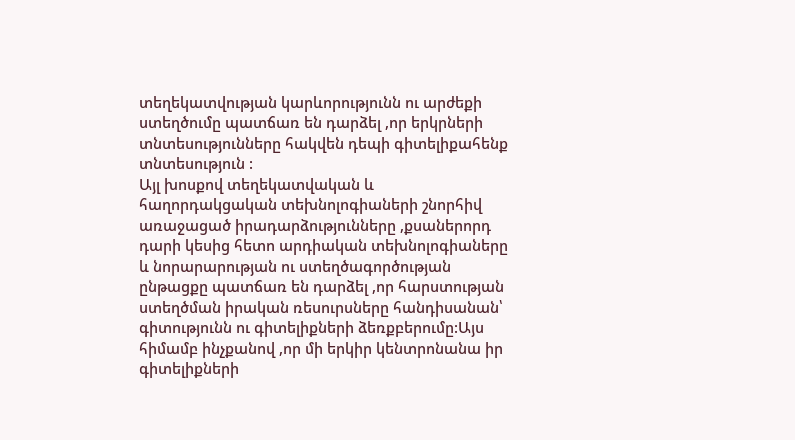տեղեկատվության կարևորությունն ու արժեքի ստեղծումը պատճառ են դարձել ,որ երկրների տնտեսությունները հակվեն դեպի գիտելիքահենք տնտեսություն :
Այլ խոսքով տեղեկատվական և հաղորդակցական տեխնոլոգիաների շնորհիվ առաջացած իրադարձությունները ,քսաներորդ դարի կեսից հետո արդիական տեխնոլոգիաները և նորարարության ու ստեղծագործության ընթացքը պատճառ են դարձել ,որ հարստության ստեղծման իրական ռեսուրսները հանդիսանան՝ գիտությունն ու գիտելիքների ձեռքբերումը:Այս հիմամբ ինչքանով ,որ մի երկիր կենտրոնանա իր գիտելիքների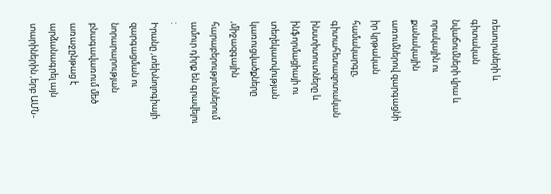ռեսուրսների և գիտական նվաճումների վրա և որակային ու քանակային առումներով զարգացնի իր կրթական համակարգը, գիտահետազոտական ինստիտուտները և ինֆորմացիայի ու տեղեկատվության կառուցվածքները ,միջազգային հարաբերություններում ամուր դիրք են գրավելու :
Իրանը ,տեխնոլոգիայի զարգացման ու նորարարության բնագավառում մեծ առաջընթաց է արձանագրել այն տարիներին ,երբ ԱՄՆ-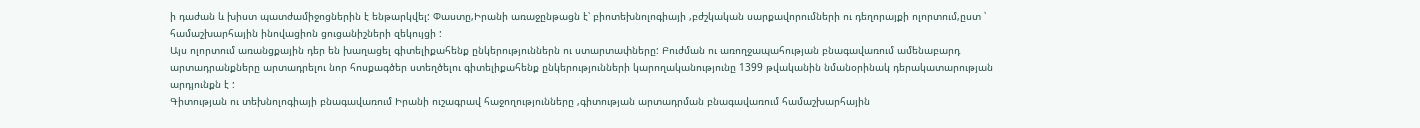ի դաժան և խիստ պատժամիջոցներին է ենթարկվել: Փաստը,Իրանի առաջընթացն է՝ բիոտեխնոլոգիայի ,բժշկական սարքավորումների ու դեղորայքի ոլորտում,ըստ ՝ համաշխարհային ինովացիոն ցուցանիշների զեկույցի :
Այս ոլորտում առանցքային դեր են խաղացել գիտելիքահենք ընկերություններն ու ստարտափները: Բուժման ու առողջապահության բնագավառում ամենաբարդ արտադրանքները արտադրելու նոր հոսքագծեր ստեղծելու գիտելիքահենք ընկերությունների կարողականությունը 1399 թվականին նմանօրինակ դերակատարության արդյունքն է :
Գիտության ու տեխնոլոգիայի բնագավառում Իրանի ուշագրավ հաջողությունները ,գիտության արտադրման բնագավառում համաշխարհային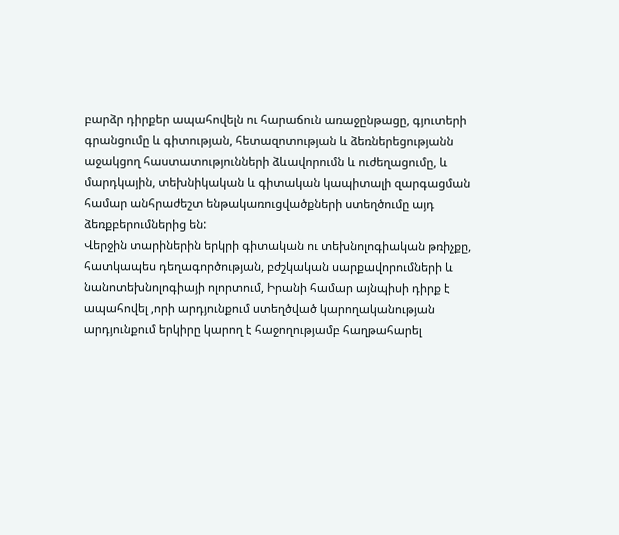բարձր դիրքեր ապահովելն ու հարաճուն առաջընթացը, գյուտերի գրանցումը և գիտության, հետազոտության և ձեռներեցությանն աջակցող հաստատությունների ձևավորումն և ուժեղացումը, և մարդկային, տեխնիկական և գիտական կապիտալի զարգացման համար անհրաժեշտ ենթակառուցվածքների ստեղծումը այդ ձեռքբերումներից են:
Վերջին տարիներին երկրի գիտական ու տեխնոլոգիական թռիչքը, հատկապես դեղագործության, բժշկական սարքավորումների և նանոտեխնոլոգիայի ոլորտում, Իրանի համար այնպիսի դիրք է ապահովել ,որի արդյունքում ստեղծված կարողականության արդյունքում երկիրը կարող է հաջողությամբ հաղթահարել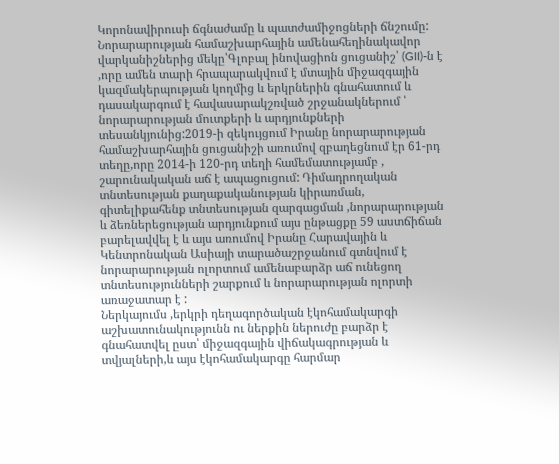Կորոնավիրուսի ճգնաժամը և պատժամիջոցների ճնշումը:
Նորարարության համաշխարհային ամենահեղինակավոր վարկանիշներից մեկը՝Գլոբալ ինովացիոն ցուցանիշ՝ (GII)-ն է ,որը ամեն տարի հրապարակվում է մտային միջազգային կազմակերպության կողմից և երկրներին գնահատում և դասակարգում է հավասարակշռված շրջանակներում ՝ նորարարության մուտքերի և արդյունքների տեսանկյունից:2019-ի զեկույցում Իրանը նորարարության համաշխարհային ցուցանիշի առումով զբաղեցնում էր 61-րդ տեղը,որը 2014-ի 120-րդ տեղի համեմատությամբ , շարունակական աճ է ապացուցում: Դիմադրողական տնտեսության քաղաքականության կիրառման, գիտելիքահենք տնտեսության զարգացման ,նորարարության և ձեռներեցության արդյունքում այս ընթացքը 59 աստճիճան բարելավվել է և այս առումով Իրանը Հարավային և Կենտրոնական Ասիայի տարածաշրջանում գտնվում է նորարարության ոլորտում ամենաբարձր աճ ունեցող տնտեսությունների շարքում և նորարարության ոլորտի առաջատար է :
Ներկայումս ,երկրի դեղագործական էկոհամակարգի աշխատունակությունն ու ներքին ներուժը բարձր է գնահատվել ըստ՝ միջազգային վիճակագրության և տվյալների,և այս էկոհամակարգը հարմար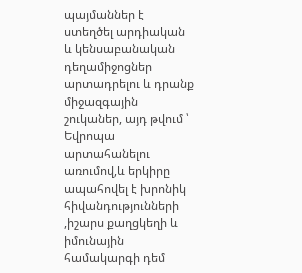պայմաններ է ստեղծել արդիական և կենսաբանական դեղամիջոցներ արտադրելու և դրանք միջազգային շուկաներ, այդ թվում ՝ Եվրոպա արտահանելու առումով,և երկիրը ապահովել է խրոնիկ հիվանդությունների ,իշարս քաղցկեղի և իմունային համակարգի դեմ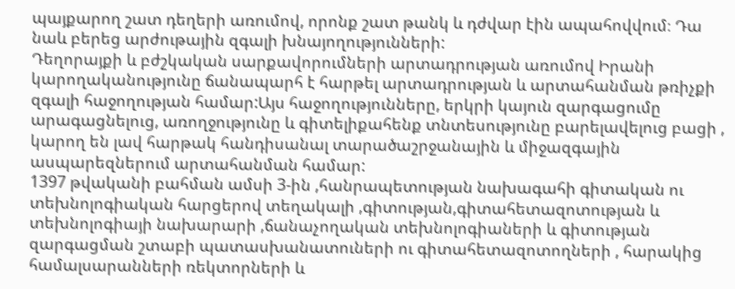պայքարող շատ դեղերի առումով, որոնք շատ թանկ և դժվար էին ապահովվում։ Դա նաև բերեց արժութային զգալի խնայողությունների:
Դեղորայքի և բժշկական սարքավորումների արտադրության առումով Իրանի կարողականությունը ճանապարհ է հարթել արտադրության և արտահանման թռիչքի զգալի հաջողության համար:Այս հաջողությունները, երկրի կայուն զարգացումը արագացնելուց, առողջությունը և գիտելիքահենք տնտեսությունը բարելավելուց բացի , կարող են լավ հարթակ հանդիսանալ տարածաշրջանային և միջազգային ասպարեզներում արտահանման համար:
1397 թվականի բահման ամսի 3-ին ,հանրապետության նախագահի գիտական ու տեխնոլոգիական հարցերով տեղակալի ,գիտության,գիտահետազոտության և տեխնոլոգիայի նախարարի ,ճանաչողական տեխնոլոգիաների և գիտության զարգացման շտաբի պատասխանատուների ու գիտահետազոտողների , հարակից համալսարանների ռեկտորների և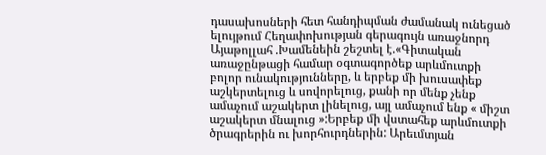դասախոսների հետ հանդիպման ժամանակ ունեցած ելույթում Հեղափոխության գերագույն առաջնորդ Այաթոլլահ .Խամենեին շեշտել է.«Գիտական առաջընթացի համար օգտագործեք արևմուտքի բոլոր ունակությունները, և երբեք մի խուսափեք աշկերտելուց և սովորելուց, քանի որ մենք չենք ամաչում աշակերտ լինելուց, այլ ամաչում ենք « միշտ աշակերտ մնալուց »:Երբեք մի վստահեք արևմուտքի ծրագրերին ու խորհուրդներին: Արեւմտյան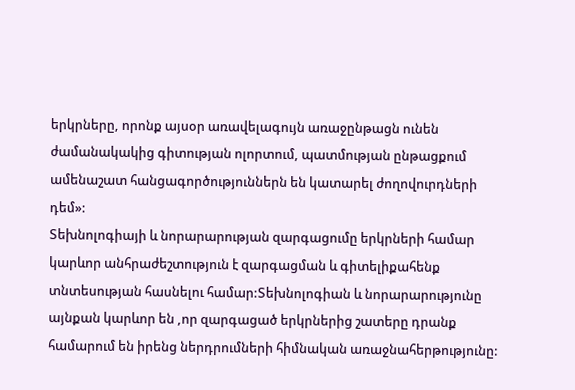երկրները, որոնք այսօր առավելագույն առաջընթացն ունեն ժամանակակից գիտության ոլորտում, պատմության ընթացքում ամենաշատ հանցագործություններն են կատարել ժողովուրդների դեմ»:
Տեխնոլոգիայի և նորարարության զարգացումը երկրների համար կարևոր անհրաժեշտություն է զարգացման և գիտելիքահենք տնտեսության հասնելու համար:Տեխնոլոգիան և նորարարությունը այնքան կարևոր են ,որ զարգացած երկրներից շատերը դրանք համարում են իրենց ներդրումների հիմնական առաջնահերթությունը: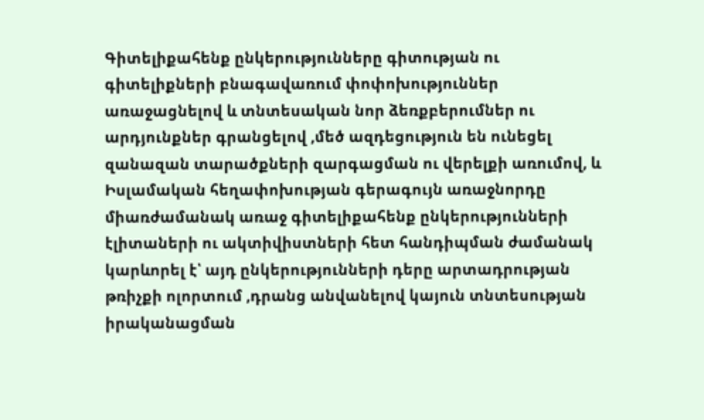Գիտելիքահենք ընկերությունները գիտության ու գիտելիքների բնագավառում փոփոխություններ առաջացնելով և տնտեսական նոր ձեռքբերումներ ու արդյունքներ գրանցելով ,մեծ ազդեցություն են ունեցել զանազան տարածքների զարգացման ու վերելքի առումով, և Իսլամական հեղափոխության գերագույն առաջնորդը միառժամանակ առաջ գիտելիքահենք ընկերությունների էլիտաների ու ակտիվիստների հետ հանդիպման ժամանակ կարևորել է՝ այդ ընկերությունների դերը արտադրության թռիչքի ոլորտում ,դրանց անվանելով կայուն տնտեսության իրականացման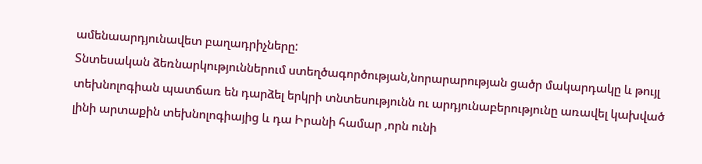ամենաարդյունավետ բաղադրիչները:
Տնտեսական ձեռնարկություններում ստեղծագործության,նորարարության ցածր մակարդակը և թույլ տեխնոլոգիան պատճառ են դարձել երկրի տնտեսությունն ու արդյունաբերությունը առավել կախված լինի արտաքին տեխնոլոգիայից և դա Իրանի համար ,որն ունի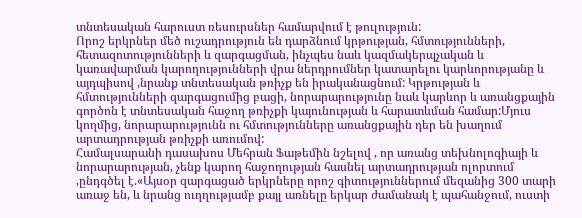տնտեսական հարուստ ռեսուրսներ համարվում է թուլություն:
Որոշ երկրներ մեծ ուշադրություն են դարձնում կրթության, հմտությունների, հետազոտությունների և զարգացման, ինչպես նաև կազմակերպչական և կառավարման կարողությունների վրա ներդրումներ կատարելու կարևորությանը և այդպիսով ,նրանք տնտեսական թռիչք են իրականացնում: Կրթության և հմտությունների զարգացումից բացի, նորարարությունը նաև կարևոր և առանցքային գործոն է տնտեսական հաջող թռիչքի կայունության և հարատևման համար:Մյուս կողմից, նորարարությունն ու հմտությունները առանցքային դեր են խաղում արտադրության թռիչքի առումով:
Համալսարանի դասախոս Մեհրան Ֆաթեմին նշելով , որ առանց տեխնոլոգիայի և նորարարության, չենք կարող հաջողության հասնել արտադրության ոլորտում ,ընդգծել է.«Այսօր զարգացած երկրները որոշ գիտություններում մեզանից 300 տարի առաջ են, և նրանց ուղղությամբ քայլ առնելը երկար ժամանակ է պահանջում, ուստի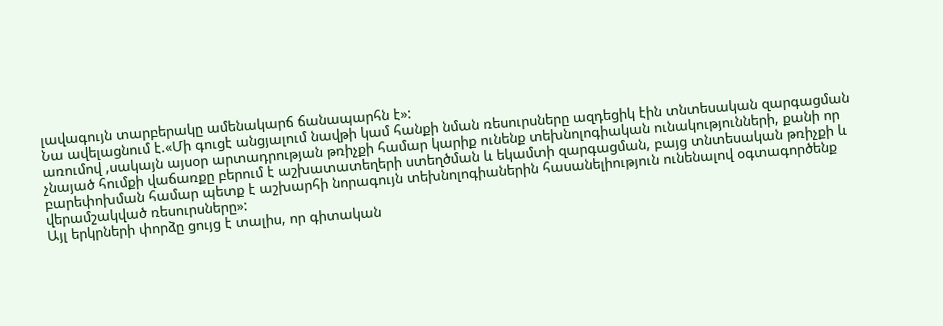լավագույն տարբերակը ամենակարճ ճանապարհն է»:
Նա ավելացնում է.«Մի գուցէ անցյալում նավթի կամ հանքի նման ռեսուրսները ազդեցիկ էին տնտեսական զարգացման առումով ,սակայն այսօր արտադրության թռիչքի համար կարիք ունենք տեխնոլոգիական ունակությունների, քանի որ չնայած հումքի վաճառքը բերում է աշխատատեղերի ստեղծման և եկամտի զարգացման, բայց տնտեսական թռիչքի և բարեփոխման համար պետք է աշխարհի նորագույն տեխնոլոգիաներին հասանելիություն ունենալով օգտագործենք վերամշակված ռեսուրսները»:
Այլ երկրների փորձը ցույց է տալիս, որ գիտական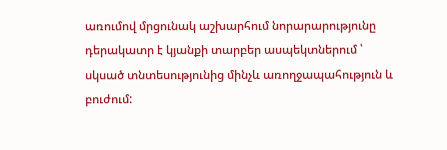առումով մրցունակ աշխարհում նորարարությունը դերակատր է կյանքի տարբեր ասպեկտներում ՝ սկսած տնտեսությունից մինչև առողջապահություն և բուժում: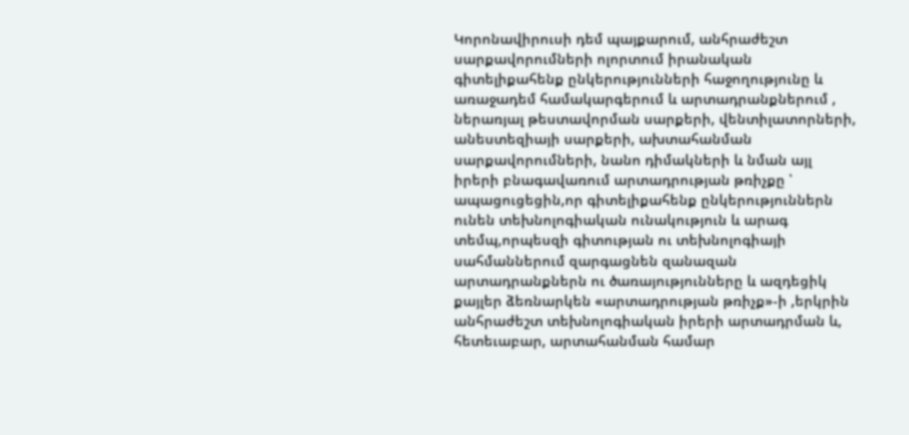Կորոնավիրուսի դեմ պայքարում, անհրաժեշտ սարքավորումների ոլորտում իրանական գիտելիքահենք ընկերությունների հաջողությունը և առաջադեմ համակարգերում և արտադրանքներում , ներառյալ թեստավորման սարքերի, վենտիլատորների, անեստեզիայի սարքերի, ախտահանման սարքավորումների, նանո դիմակների և նման այլ իրերի բնագավառում արտադրության թռիչքը ՝ ապացուցեցին,որ գիտելիքահենք ընկերություններն ունեն տեխնոլոգիական ունակություն և արագ տեմպ,որպեսզի գիտության ու տեխնոլոգիայի սահմաններում զարգացնեն զանազան արտադրանքներն ու ծառայությունները և ազդեցիկ քայլեր ձեռնարկեն «արտադրության թռիչք»-ի ,երկրին անհրաժեշտ տեխնոլոգիական իրերի արտադրման և, հետեւաբար, արտահանման համար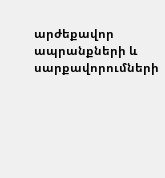արժեքավոր ապրանքների և սարքավորումների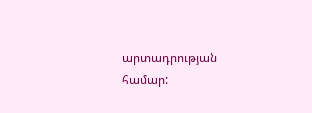արտադրության համար: